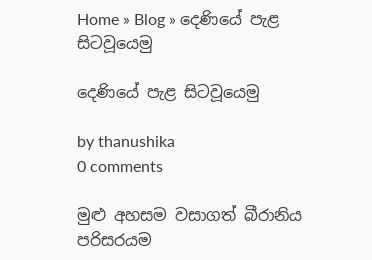Home » Blog » දෙණියේ පැළ සිටවූයෙමු

දෙණියේ පැළ සිටවූයෙමු

by thanushika
0 comments

මුළු අහසම වසාගත් බීරානිය පරිසරයම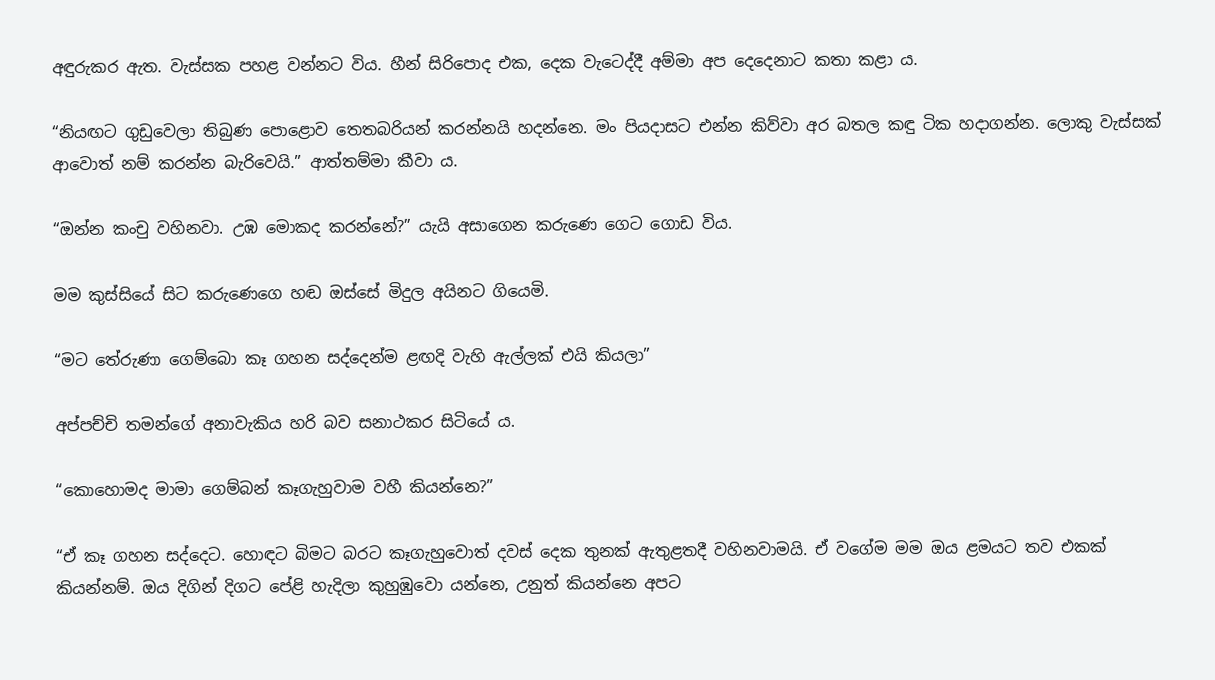අඳුරුකර ඇත. වැස්සක පහළ වන්නට විය. හීන් සිරිපොද එක, දෙක වැටෙද්දී අම්මා අප දෙදෙනාට කතා කළා ය.

“නියඟට ගුඩුවෙලා තිබුණ පොළොව තෙතබරියන් කරන්නයි හදන්නෙ. මං පියදාසට එන්න කිව්වා අර බතල කඳු ටික හදාගන්න. ලොකු වැස්සක් ආවොත් නම් කරන්න බැරිවෙයි.” ආත්තම්මා කීවා ය.

“ඔන්න කංචු වහිනවා. උඹ මොකද කරන්නේ?” යැයි අසාගෙන කරුණෙ ගෙට ගොඩ විය.

මම කුස්සියේ සිට කරුණෙගෙ හඬ ඔස්සේ මිදුල අයිනට ගියෙමි.

“මට තේරුණා ගෙම්බො කෑ ගහන සද්දෙන්ම ළඟදි වැහි ඇල්ලක් එයි කියලා”

අප්පච්චි තමන්ගේ අනාවැකිය හරි බව සනාථකර සිටියේ ය.

“කොහොමද මාමා ගෙම්බන් කෑගැහුවාම වහී කියන්නෙ?”

“ඒ කෑ ගහන සද්දෙට. හොඳට බිමට බරට කෑගැහුවොත් දවස් දෙක තුනක් ඇතුළතදී වහිනවාමයි. ඒ වගේම මම ඔය ළමයට තව එකක් කියන්නම්. ඔය දිගින් දිගට පේළි හැදිලා කුහුඹුවො යන්නෙ, උනුත් කියන්නෙ අපට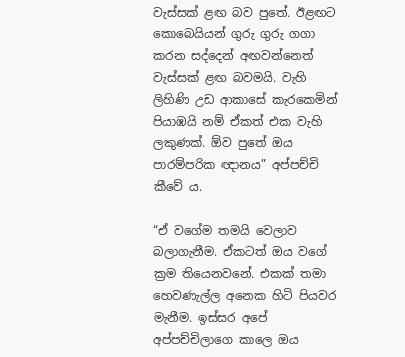වැස්සක් ළඟ බව පුතේ. ඊළඟට කොබෙයියන් ගුරු ගුරු ගගා කරන සද්දෙන් අඟවන්නෙත් වැස්සක් ළඟ බවමයි. වැහි ලිහිණි උඩ ආකාසේ කැරකෙමින් පියාඹයි නම් ඒකත් එක වැහි ලකුණක්. ඕව පුතේ ඔය පාරම්පරික ඥානය” අප්පච්චි කීවේ ය.

“ඒ වගේම තමයි වෙලාව බලාගැනීම. ඒකටත් ඔය වගේ ක්‍රම තියෙනවනේ. එකක් තමා හෙවණැල්ල අනෙක හිටි පියවර මැනීම. ඉස්සර අපේ අප්පච්චිලාගෙ කාලෙ ඔය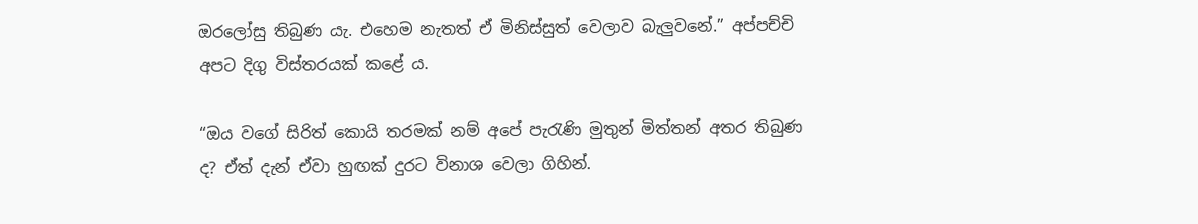ඔරලෝසු තිබුණ යැ. එහෙම නැතත් ඒ මිනිස්සුත් වෙලාව බැලුවනේ.” අප්පච්චි අපට දිගු විස්තරයක් කළේ ය.

“ඔය වගේ සිරිත් කොයි තරමක් නම් අපේ පැරැණි මුතුන් මිත්තන් අතර තිබුණ ද? ඒත් දැන් ඒවා හුඟක් දුරට විනාශ වෙලා ගිහින්.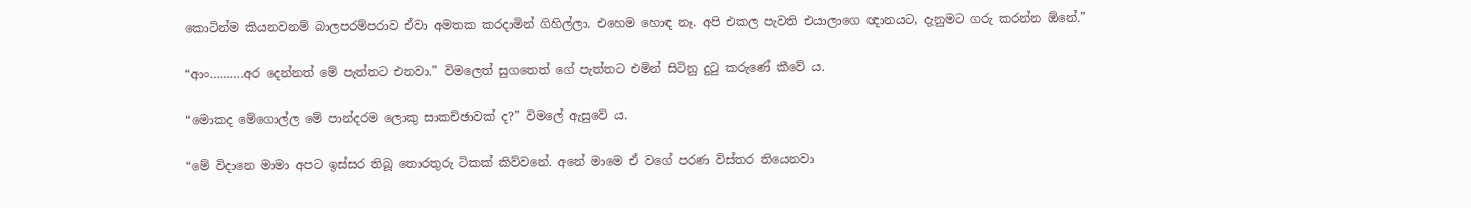කොටින්ම කියනවනම් බාලපරම්පරාව ඒවා අමතක කරදාමින් ගිහිල්ලා. එහෙම හොඳ නෑ. අපි එකල පැවති එයාලාගෙ ඥානයට, දැනුමට ගරු කරන්න ඕනේ.”

“ආං……….අර දෙන්නත් මේ පැත්තට එනවා.” විමලෙත් සුගතෙත් ගේ පැත්තට එමින් සිටිනු දුටු කරුණේ කීවේ ය.

“මොකද මේගොල්ල මේ පාන්දරම ලොකු සාකච්ඡාවක් ද?” විමලේ ඇසුවේ ය.

“මේ විදානෙ මාමා අපට ඉස්සර තිබූ තොරතුරු ටිකක් කිව්වනේ. අනේ මාමෙ ඒ වගේ පරණ විස්තර තියෙනවා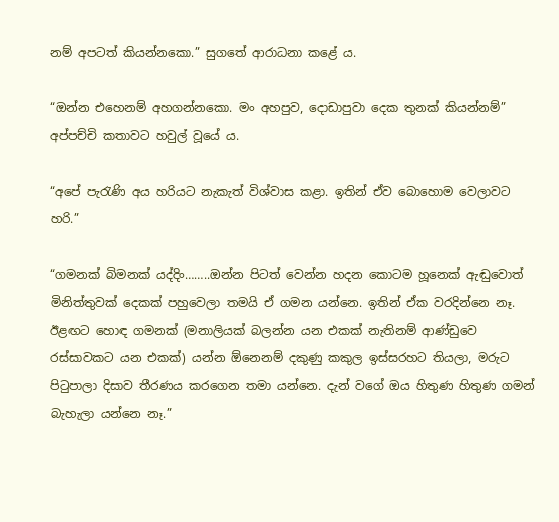නම් අපටත් කියන්නකො.” සුගතේ ආරාධනා කළේ ය.

“ඔන්න එහෙනම් අහගන්නකො. මං අහපුව, දොඩාපුවා දෙක තුනක් කියන්නම්” අප්පච්චි කතාවට හවුල් වූයේ ය.

“අපේ පැරැණි අය හරියට නැකැත් විශ්වාස කළා. ඉතින් ඒව බොහොම වෙලාවට හරි.”

“ගමනක් බිමනක් යද්දිං……..ඔන්න පිටත් වෙන්න හදන කොටම හූනෙක් ඇඬුවොත් මිනිත්තුවක් දෙකක් පහුවෙලා තමයි ඒ ගමන යන්නෙ. ඉතින් ඒක වරදින්නෙ නෑ. ඊළඟට හොඳ ගමනක් (මනාලියක් බලන්න යන එකක් නැතිනම් ආණ්ඩුවෙ රස්සාවකට යන එකක්) යන්න ඕනෙනම් දකුණු කකුල ඉස්සරහට තියලා, මරුට පිටුපාලා දිසාව තීරණය කරගෙන තමා යන්නෙ. දැන් වගේ ඔය හිතුණ හිතුණ ගමන් බැහැලා යන්නෙ නෑ.”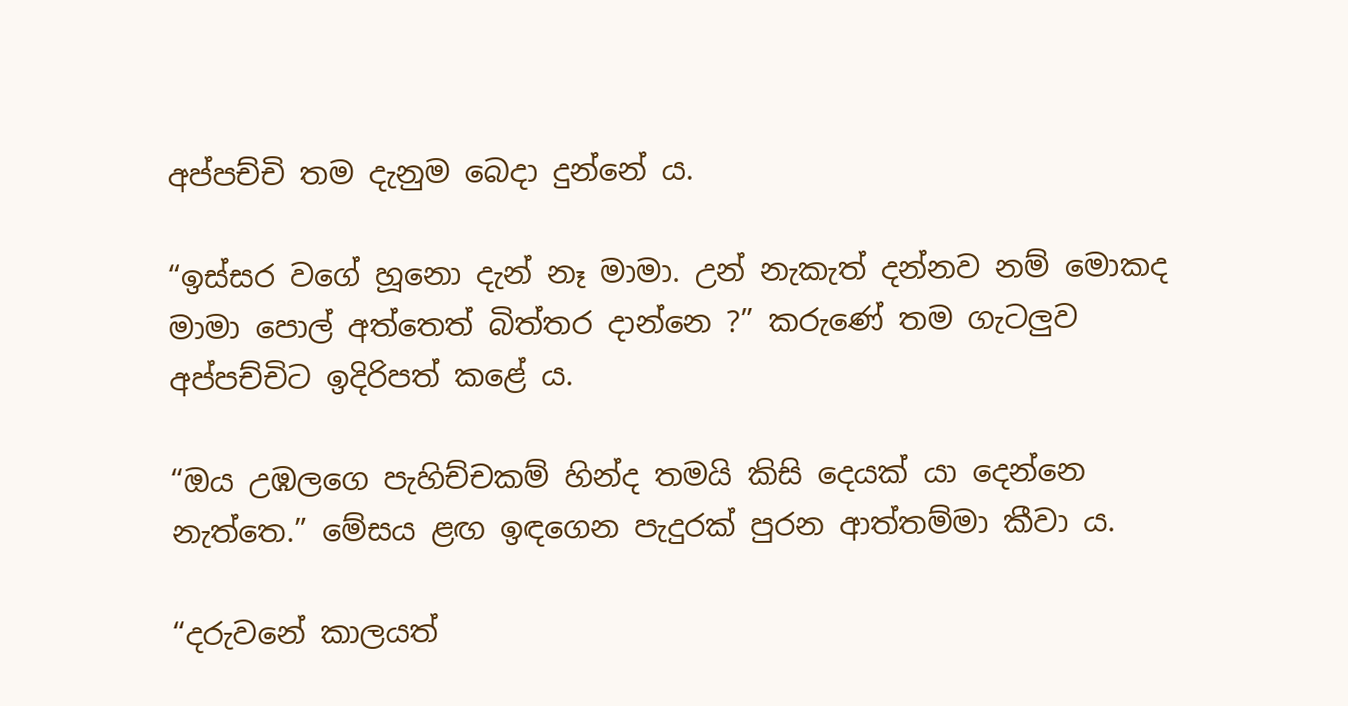අප්පච්චි තම දැනුම බෙදා දුන්නේ ය.

“ඉස්සර වගේ හූනො දැන් නෑ මාමා. උන් නැකැත් දන්නව නම් මොකද මාමා පොල් අත්තෙත් බිත්තර දාන්නෙ ?” කරුණේ තම ගැටලුව අප්පච්චිට ඉදිරිපත් කළේ ය.

“ඔය උඹලගෙ පැහිච්චකම් හින්ද තමයි කිසි දෙයක් යා දෙන්නෙ නැත්තෙ.” මේසය ළඟ ඉඳගෙන පැදුරක් පුරන ආත්තම්මා කීවා ය.

“දරුවනේ කාලයත්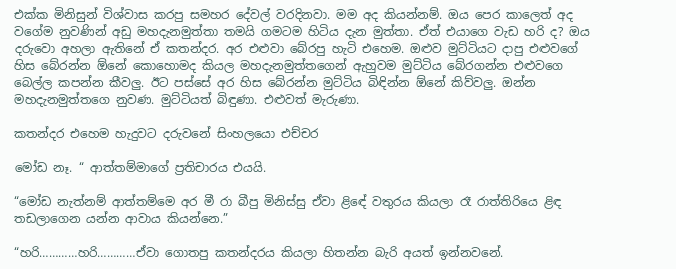එක්ක මිනිසුන් විශ්වාස කරපු සමහර දේවල් වරදිනවා. මම අද කියන්නම්. ඔය පෙර කාලෙත් අද වගේම නුවණින් අඩු මහදැනමුත්තා තමයි ගමටම හිටිය දැන මුත්තා. ඒත් එයාගෙ වැඩ හරි ද? ඔය දරුවො අහලා ඇතිනේ ඒ කතන්දර. අර එළුවා බේරපු හැටි එහෙම. ඔළුව මුට්ටියට දාපු එළුවගේ හිස බේරන්න ඕනේ කොහොමද කියල මහදැනමුත්තගෙන් ඇහුවම මුට්ටිය බේරගන්න එළුවගෙ බෙල්ල කපන්න කීවලු. ඊට පස්සේ අර හිස බේරන්න මුට්ටිය බිඳින්න ඕනේ කිව්වලු. ඔන්න මහදැනමුත්තගෙ නුවණ. මුට්ටියත් බිඳුණා. එළුවත් මැරුණා.

කතන්දර එහෙම හැදුවට දරුවනේ සිංහලයො එච්චර

මෝඩ නෑ. “ ආත්තම්මාගේ ප්‍රතිචාරය එයයි.

“මෝඩ නැත්නම් ආත්තම්මෙ අර මී රා බීපු මිනිස්සු ඒවා ළිඳේ වතුරය කියලා රෑ රාත්තිරියෙ ළිඳ තඩලාගෙන යන්න ආවාය කියන්නෙ.”

“හරි…………හරි…………ඒවා ගොතපු කතන්දරය කියලා හිතන්න බැරි අයත් ඉන්නවනේ.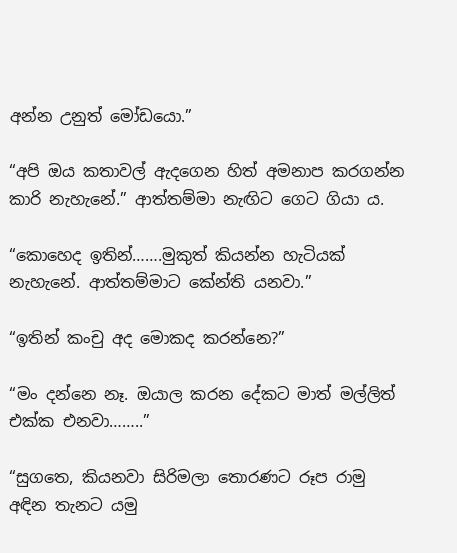අන්න උනුත් මෝඩයො.”

“අපි ඔය කතාවල් ඇදගෙන හිත් අමනාප කරගන්න කාරි නැහැනේ.” ආත්තම්මා නැඟිට ගෙට ගියා ය.

“කොහෙද ඉතින්…….මුකුත් කියන්න හැටියක් නැහැනේ. ආත්තම්මාට කේන්ති යනවා.”

“ඉතින් කංචු අද මොකද කරන්නෙ?”

“මං දන්නෙ නෑ. ඔයාල කරන දේකට මාත් මල්ලිත් එක්ක එනවා……..”

“සුගතෙ, කියනවා සිරිමලා තොරණට රූප රාමු අඳින තැනට යමු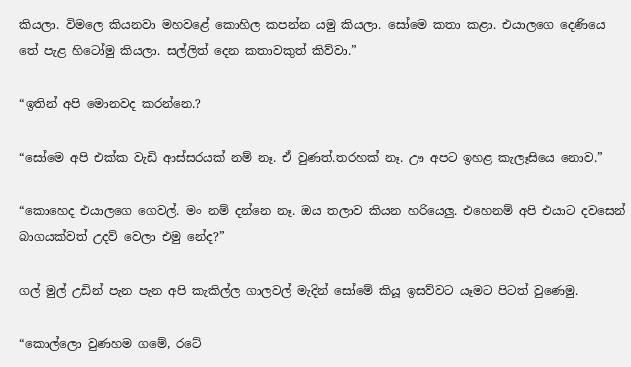කියලා. විමලෙ කියනවා මහවළේ කොහිල කපන්න යමු කියලා. සෝමෙ කතා කළා. එයාලගෙ දෙණියෙ තේ පැළ හිටෝමු කියලා. සල්ලිත් දෙන කතාවකුත් කිව්වා.”

“ඉතින් අපි මොනවද කරන්නෙ.?

“සෝමෙ අපි එක්ක වැඩි ආස්සරයක් නම් නෑ. ඒ වුණත්.තරහක් නෑ. ඌ අපට ඉහළ කැලෑසියෙ නොව.”

“කොහෙද එයාලගෙ ගෙවල්. මං නම් දන්නෙ නෑ. ඔය තලාව කියන හරියෙලු. එහෙනම් අපි එයාට දවසෙන් බාගයක්වත් උදව් වෙලා එමු නේද?”

ගල් මුල් උඩින් පැන පැන අපි කැකිල්ල ගාලවල් මැදින් සෝමේ කියූ ඉසව්වට යෑමට පිටත් වුණෙමු.

“කොල්ලො වුණහම ගමේ, රටේ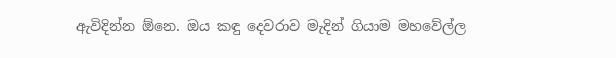ඇවිදින්න ඕනෙ. ඔය කඳු දෙවරාව මැදින් ගියාම මහවේල්ල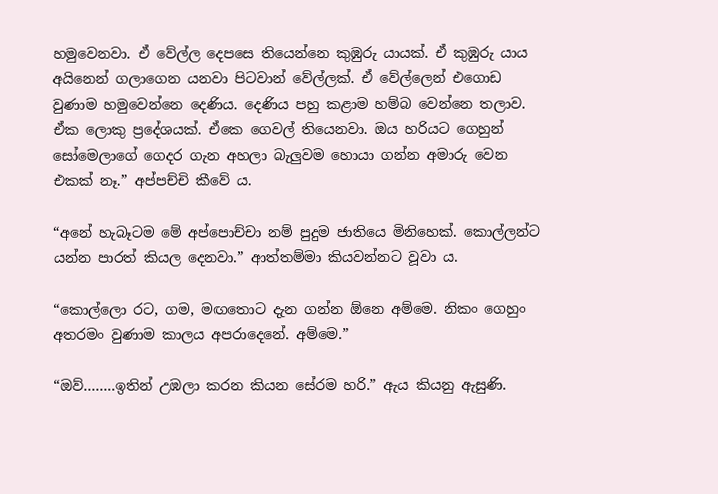හමුවෙනවා. ඒ වේල්ල දෙපසෙ තියෙන්නෙ කුඹුරු යායක්. ඒ කුඹුරු යාය අයිනෙන් ගලාගෙන යනවා පිටවාන් වේල්ලක්. ඒ වේල්ලෙන් එගොඩ වුණාම හමුවෙන්නෙ දෙණිය. දෙණිය පහු කළාම හම්බ වෙන්නෙ තලාව. ඒක ලොකු ප්‍රදේශයක්. ඒකෙ ගෙවල් තියෙනවා. ඔය හරියට ගෙහුන් සෝමෙලාගේ ගෙදර ගැන අහලා බැලුවම හොයා ගන්න අමාරු වෙන එකක් නෑ.” අප්පච්චි කීවේ ය.

“අනේ හැබෑටම මේ අප්පොච්චා නම් පුදුම ජාතියෙ මිනිහෙක්. කොල්ලන්ට යන්න පාරත් කියල දෙනවා.” ආත්තම්මා කියවන්නට වූවා ය.

“කොල්ලො රට, ගම, මඟතොට දැන ගන්න ඕනෙ අම්මෙ. නිකං ගෙහුං අතරමං වුණාම කාලය අපරාදෙනේ. අම්මෙ.”

“ඔව්……..ඉතින් උඹලා කරන කියන සේරම හරි.” ඇය කියනු ඇසුණි.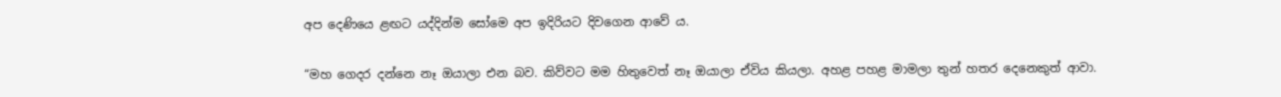අප දෙණියෙ ළඟට යද්දින්ම සෝමෙ අප ඉදිරියට දිවගෙන ආවේ ය.

“මහ ගෙදර දන්නෙ නෑ ඔයාලා එන බව. කිව්වට මම හිතුවෙත් නෑ ඔයාලා ඒවිය කියලා. අහළ පහළ මාමලා තුන් හතර දෙනෙකුත් ආවා.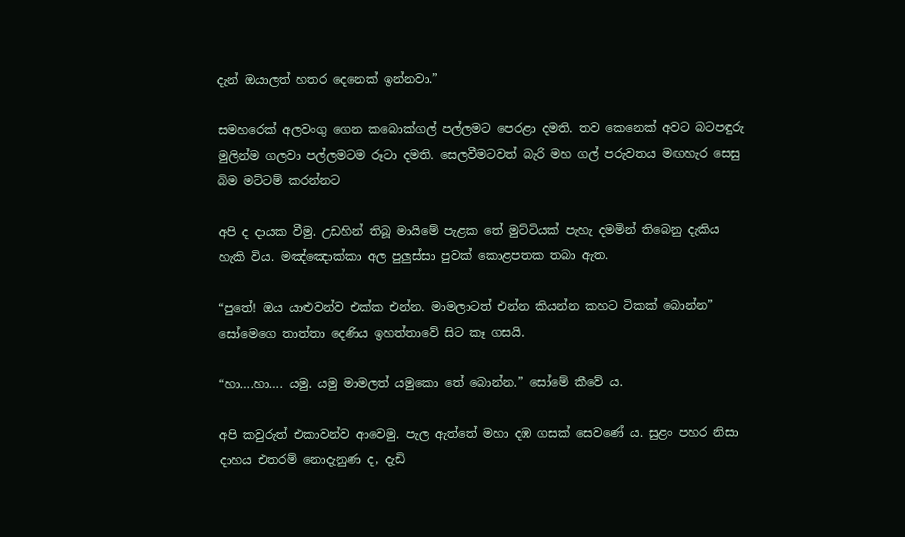දැන් ඔයාලත් හතර දෙනෙක් ඉන්නවා.”

සමහරෙක් අලවංගු ගෙන කබොක්ගල් පල්ලමට පෙරළා දමති. තව කෙනෙක් අවට බටපඳුරු මුලින්ම ගලවා පල්ලමටම රූටා දමති. සෙලවීමටවත් බැරි මහ ගල් පරුවතය මඟහැර සෙසු බිම මට්ටම් කරන්නට

අපි ද දායක වීමු. උඩහින් තිබූ මායිමේ පැළක තේ මුට්ටියක් පැහැ දමමින් තිබෙනු දැකිය හැකි විය. මඤ්ඤොක්කා අල පුලුස්සා පුවක් කොළපතක තබා ඇත.

“පුතේ! ඔය යාළුවන්ව එක්ක එන්න. මාමලාටත් එන්න කියන්න කහට ටිකක් බොන්න” සෝමෙගෙ තාත්තා දෙණිය ඉහත්තාවේ සිට කෑ ගසයි.

“හා….හා…. යමු. යමු මාමලත් යමුකො තේ බොන්න.” සෝමේ කීවේ ය.

අපි කවුරුත් එකාවන්ව ආවෙමු. පැල ඇත්තේ මහා දඹ ගසක් සෙවණේ ය. සුළං පහර නිසා දාහය එතරම් නොදැනුණ ද, දැඩි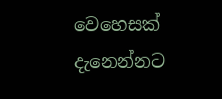වෙහෙසක් දැනෙන්නට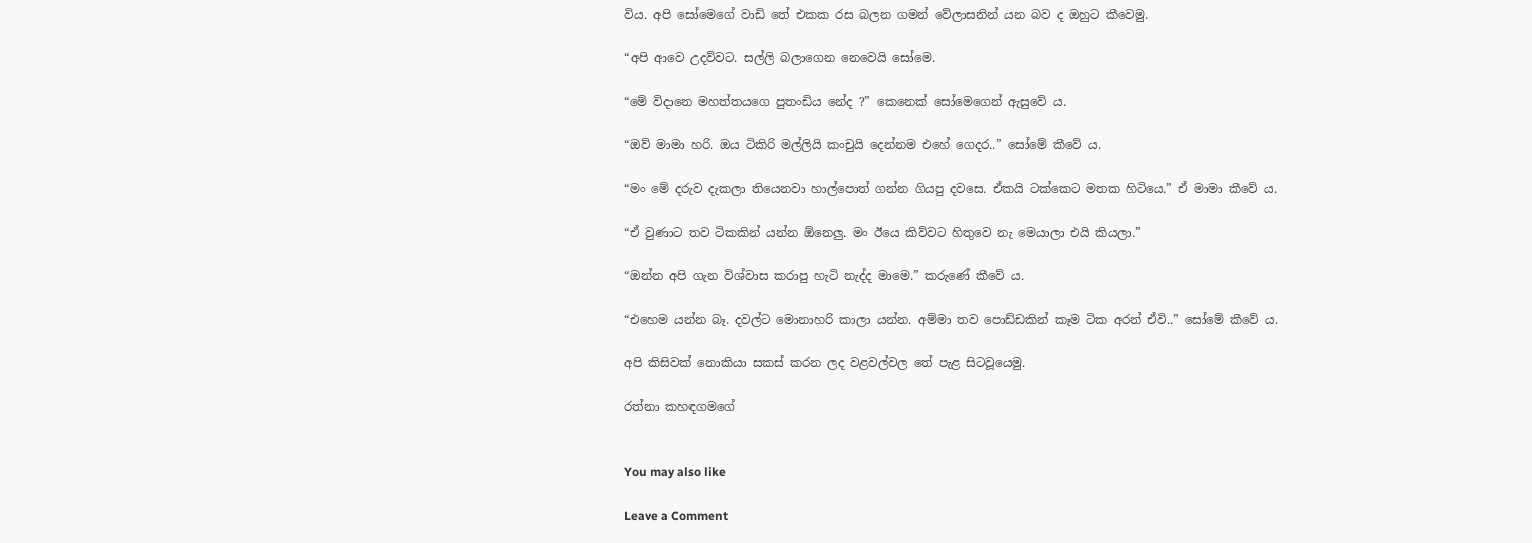විය. අපි සෝමෙගේ වාඩි තේ එකක රස බලන ගමන් වේලාසනින් යන බව ද ඔහුට කීවෙමු.

“අපි ආවෙ උදව්වට. සල්ලි බලාගෙන නෙවෙයි සෝමෙ.

“මේ විදානෙ මහත්තයගෙ පුතංඩිය නේද ?” කෙනෙක් සෝමෙගෙන් ඇසුවේ ය.

“ඔව් මාමා හරි. ඔය ටිකිරි මල්ලියි කංචුයි දෙන්නම එහේ ගෙදර..” සෝමේ කීවේ ය.

“මං මේ දරුව දැකලා තියෙනවා හාල්පොත් ගන්න ගියපු දවසෙ. ඒකයි ටක්කෙට මතක හිටියෙ.” ඒ මාමා කීවේ ය.

“ඒ වුණාට තව ටිකකින් යන්න ඕනෙලු. මං ඊයෙ කිව්වට හිතුවෙ නැ මෙයාලා එයි කියලා.”

“ඔන්න අපි ගැන විශ්වාස කරාපු හැටි නැද්ද මාමෙ.” කරුණේ කීවේ ය.

“එහෙම යන්න බෑ. දවල්ට මොනාහරි කාලා යන්න. අම්මා තව පොඩ්ඩකින් කෑම ටික අරන් ඒවි..” සෝමේ කීවේ ය.

අපි කිසිවක් නොකියා සකස් කරන ලද වළවල්වල තේ පැළ සිටවූයෙමු.

රත්නා කහඳගමගේ


You may also like

Leave a Comment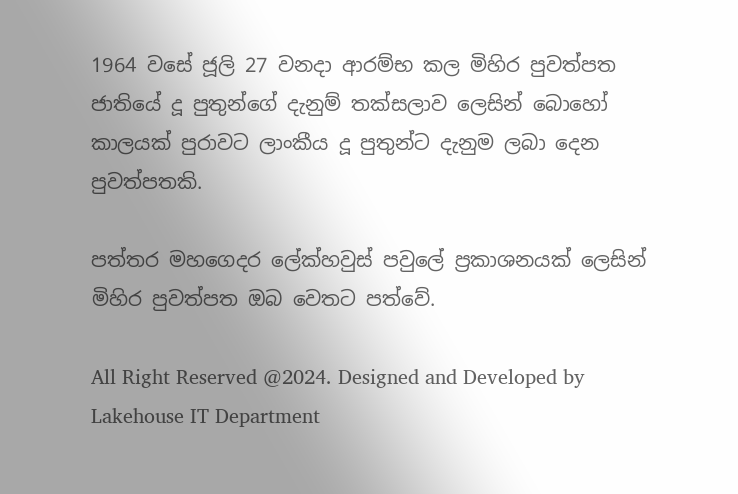1964 වසේ ජූලි 27 වනදා ආරම්භ කල මිහිර පුවත්පත ජාතියේ දූ පුතුන්ගේ දැනුම් තක්සලාව ලෙසින් බොහෝ කාලයක් පුරාවට ලාංකීය දූ පුතුන්ට දැනුම ලබා දෙන පුවත්පතකි.

පත්තර මහගෙදර ලේක්හවුස් පවුලේ ප්‍රකාශනයක් ලෙසින් මිහිර පුවත්පත ඔබ වෙතට පත්වේ.

All Right Reserved @2024. Designed and Developed by Lakehouse IT Department